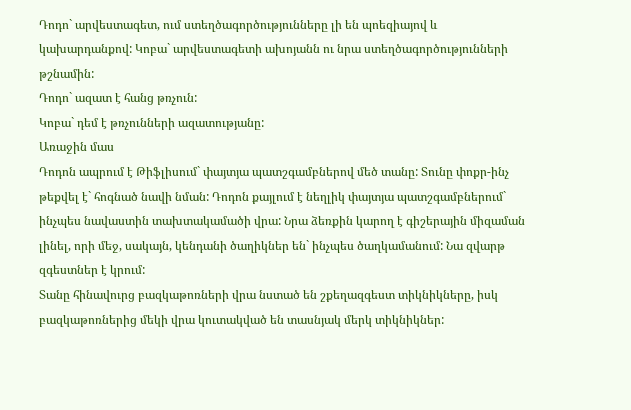Դոդո` արվեստագետ, ում ստեղծագործությունները լի են պոեզիայով և կախարդանքով: Կոբա` արվեստագետի ախոյանն ու նրա ստեղծագործությունների թշնամին:
Դոդո` ազատ է հանց թռչուն:
Կոբա` դեմ է թռչունների ազատությանը:
Առաջին մաս
Դոդոն ապրում է Թիֆլիսում` փայտյա պատշգամբներով մեծ տանը: Տունը փոքր-ինչ թեքվել է` հոգնած նավի նման: Դոդոն քայլում է նեղլիկ փայտյա պատշգամբներում` ինչպես նավաստին տախտակամածի վրա: Նրա ձեռքին կարող է գիշերային միզաման լինել, որի մեջ, սակայն, կենդանի ծաղիկներ են` ինչպես ծաղկամանում: Նա զվարթ զգեստներ է կրում:
Տանը հինավուրց բազկաթոռների վրա նստած են շքեղազգեստ տիկնիկները, իսկ բազկաթոռներից մեկի վրա կուտակված են տասնյակ մերկ տիկնիկներ: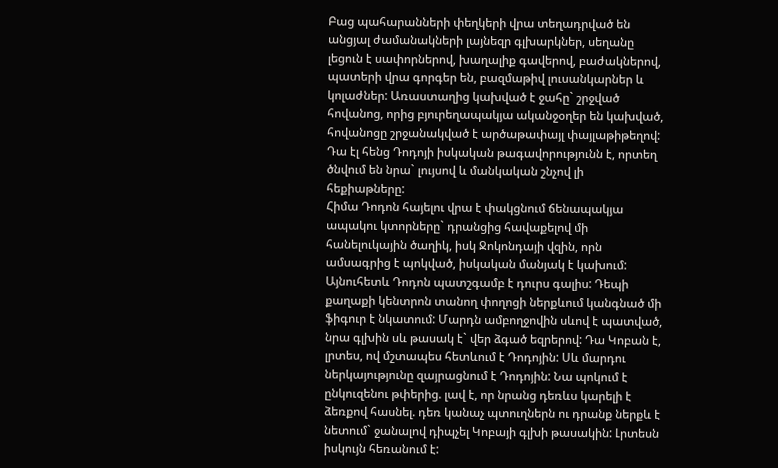Բաց պահարանների փեղկերի վրա տեղադրված են անցյալ ժամանակների լայնեզր գլխարկներ, սեղանը լեցուն է սափորներով, խաղալիք գավերով, բաժակներով, պատերի վրա գորգեր են, բազմաթիվ լուսանկարներ և կոլաժներ: Առաստաղից կախված է ջահը` շրջված հովանոց, որից բյուրեղապակյա ականջօղեր են կախված, հովանոցը շրջանակված է արծաթափայլ փայլաթիթեղով: Դա էլ հենց Դոդոյի իսկական թագավորությունն է, որտեղ ծնվում են նրա` լույսով և մանկական շնչով լի հեքիաթները:
Հիմա Դոդոն հայելու վրա է փակցնում ճենապակյա ապակու կտորները` դրանցից հավաքելով մի հանելուկային ծաղիկ, իսկ Ջոկոնդայի վզին, որն ամսագրից է պոկված, իսկական մանյակ է կախում:
Այնուհետև Դոդոն պատշգամբ է դուրս գալիս: Դեպի քաղաքի կենտրոն տանող փողոցի ներքևում կանգնած մի ֆիգուր է նկատում: Մարդն ամբողջովին սևով է պատված, նրա գլխին սև թասակ է` վեր ձգած եզրերով: Դա Կոբան է, լրտես, ով մշտապես հետևում է Դոդոյին: Սև մարդու ներկայությունը զայրացնում է Դոդոյին: Նա պոկում է ընկուզենու թփերից. լավ է, որ նրանց դեռևս կարելի է ձեռքով հասնել. դեռ կանաչ պտուղներն ու դրանք ներքև է նետում` ջանալով դիպչել Կոբայի գլխի թասակին: Լրտեսն իսկույն հեռանում է: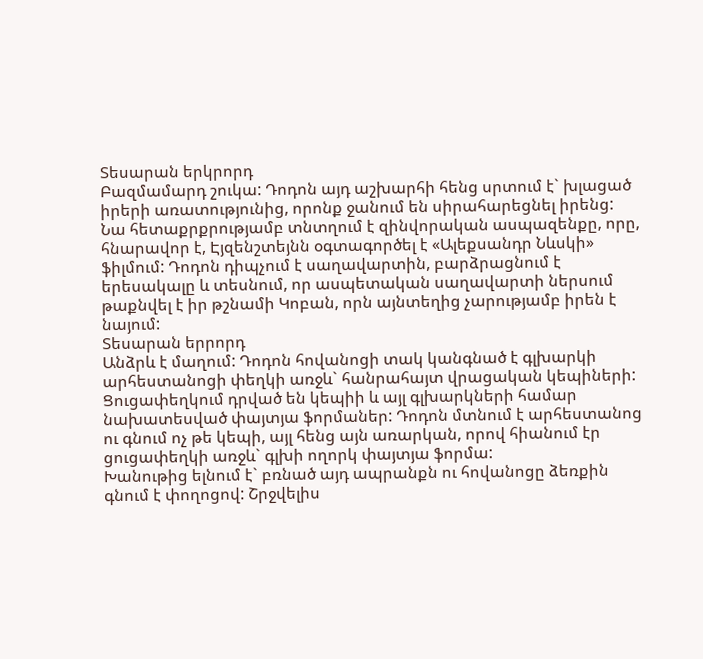Տեսարան երկրորդ
Բազմամարդ շուկա: Դոդոն այդ աշխարհի հենց սրտում է` խլացած իրերի առատությունից, որոնք ջանում են սիրահարեցնել իրենց: Նա հետաքրքրությամբ տնտղում է զինվորական ասպազենքը, որը, հնարավոր է, Էյզենշտեյնն օգտագործել է «Ալեքսանդր Նևսկի» ֆիլմում: Դոդոն դիպչում է սաղավարտին, բարձրացնում է երեսակալը և տեսնում, որ ասպետական սաղավարտի ներսում թաքնվել է իր թշնամի Կոբան, որն այնտեղից չարությամբ իրեն է նայում:
Տեսարան երրորդ
Անձրև է մաղում: Դոդոն հովանոցի տակ կանգնած է գլխարկի արհեստանոցի փեղկի առջև` հանրահայտ վրացական կեպիների: Ցուցափեղկում դրված են կեպիի և այլ գլխարկների համար նախատեսված փայտյա ֆորմաներ: Դոդոն մտնում է արհեստանոց ու գնում ոչ թե կեպի, այլ հենց այն առարկան, որով հիանում էր ցուցափեղկի առջև` գլխի ողորկ փայտյա ֆորմա:
Խանութից ելնում է` բռնած այդ ապրանքն ու հովանոցը ձեռքին գնում է փողոցով: Շրջվելիս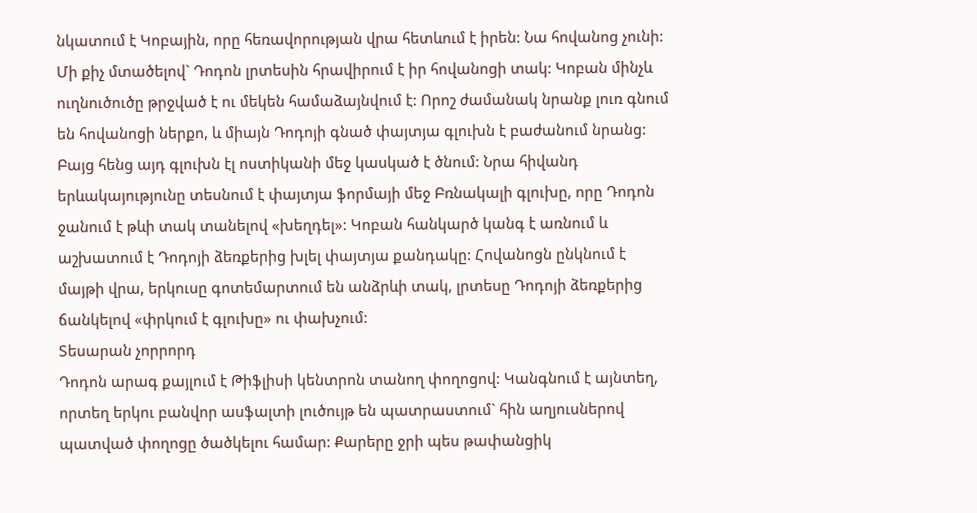նկատում է Կոբային, որը հեռավորության վրա հետևում է իրեն: Նա հովանոց չունի: Մի քիչ մտածելով` Դոդոն լրտեսին հրավիրում է իր հովանոցի տակ: Կոբան մինչև ուղնուծուծը թրջված է ու մեկեն համաձայնվում է: Որոշ ժամանակ նրանք լուռ գնում են հովանոցի ներքո, և միայն Դոդոյի գնած փայտյա գլուխն է բաժանում նրանց: Բայց հենց այդ գլուխն էլ ոստիկանի մեջ կասկած է ծնում: Նրա հիվանդ երևակայությունը տեսնում է փայտյա ֆորմայի մեջ Բռնակալի գլուխը, որը Դոդոն ջանում է թևի տակ տանելով «խեղդել»: Կոբան հանկարծ կանգ է առնում և աշխատում է Դոդոյի ձեռքերից խլել փայտյա քանդակը: Հովանոցն ընկնում է մայթի վրա, երկուսը գոտեմարտում են անձրևի տակ, լրտեսը Դոդոյի ձեռքերից ճանկելով «փրկում է գլուխը» ու փախչում:
Տեսարան չորրորդ
Դոդոն արագ քայլում է Թիֆլիսի կենտրոն տանող փողոցով: Կանգնում է այնտեղ, որտեղ երկու բանվոր ասֆալտի լուծույթ են պատրաստում` հին աղյուսներով պատված փողոցը ծածկելու համար: Քարերը ջրի պես թափանցիկ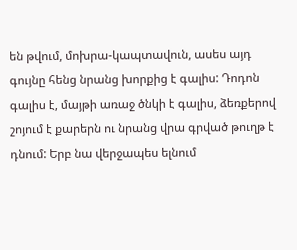են թվում, մոխրա-կապտավուն, ասես այդ գույնը հենց նրանց խորքից է գալիս: Դոդոն գալիս է, մայթի առաջ ծնկի է գալիս, ձեռքերով շոյում է քարերն ու նրանց վրա գրված թուղթ է դնում: Երբ նա վերջապես ելնում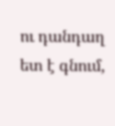ու դանդաղ ետ է գնում,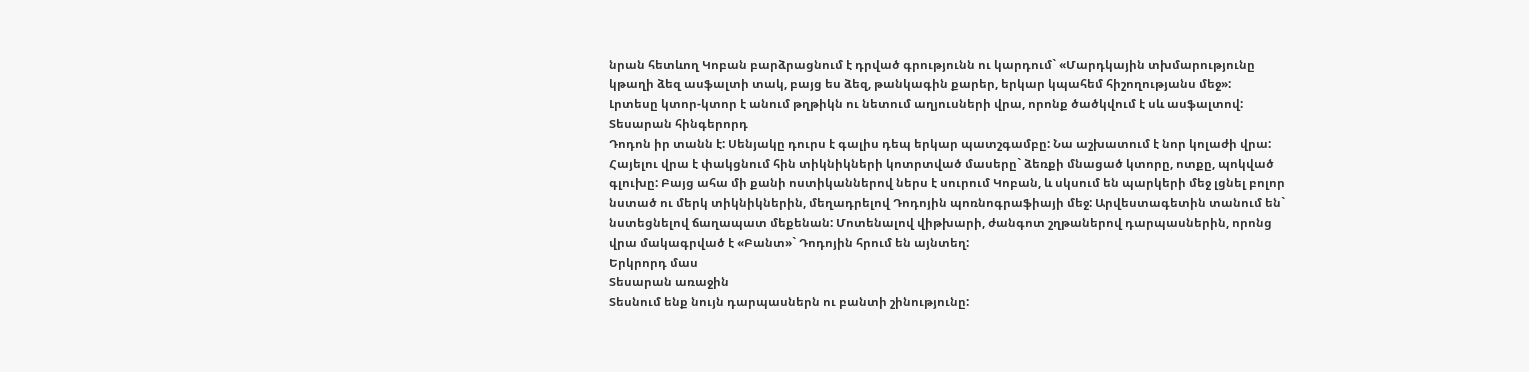նրան հետևող Կոբան բարձրացնում է դրված գրությունն ու կարդում` «Մարդկային տխմարությունը կթաղի ձեզ ասֆալտի տակ, բայց ես ձեզ, թանկագին քարեր, երկար կպահեմ հիշողությանս մեջ»:
Լրտեսը կտոր-կտոր է անում թղթիկն ու նետում աղյուսների վրա, որոնք ծածկվում է սև ասֆալտով:
Տեսարան հինգերորդ
Դոդոն իր տանն է: Սենյակը դուրս է գալիս դեպ երկար պատշգամբը: Նա աշխատում է նոր կոլաժի վրա: Հայելու վրա է փակցնում հին տիկնիկների կոտրտված մասերը` ձեռքի մնացած կտորը, ոտքը, պոկված գլուխը: Բայց ահա մի քանի ոստիկաններով ներս է սուրում Կոբան, և սկսում են պարկերի մեջ լցնել բոլոր նստած ու մերկ տիկնիկներին, մեղադրելով Դոդոյին պոռնոգրաֆիայի մեջ: Արվեստագետին տանում են` նստեցնելով ճաղապատ մեքենան: Մոտենալով վիթխարի, ժանգոտ շղթաներով դարպասներին, որոնց վրա մակագրված է «Բանտ»` Դոդոյին հրում են այնտեղ:
Երկրորդ մաս
Տեսարան առաջին
Տեսնում ենք նույն դարպասներն ու բանտի շինությունը: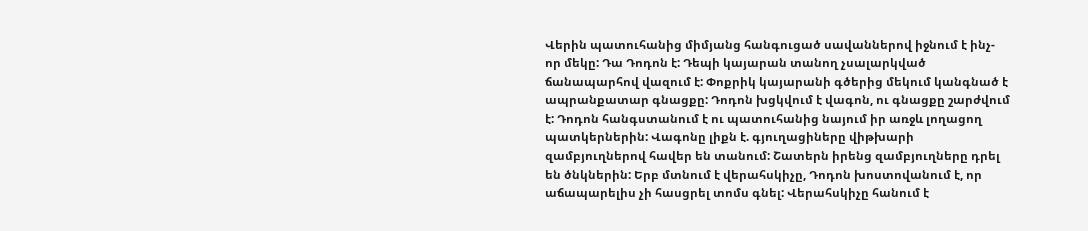Վերին պատուհանից միմյանց հանգուցած սավաններով իջնում է ինչ-որ մեկը: Դա Դոդոն է: Դեպի կայարան տանող չսալարկված ճանապարհով վազում է: Փոքրիկ կայարանի գծերից մեկում կանգնած է ապրանքատար գնացքը: Դոդոն խցկվում է վագոն, ու գնացքը շարժվում է: Դոդոն հանգստանում է ու պատուհանից նայում իր առջև լողացող պատկերներին: Վագոնը լիքն է. գյուղացիները վիթխարի զամբյուղներով հավեր են տանում: Շատերն իրենց զամբյուղները դրել են ծնկներին: Երբ մտնում է վերահսկիչը, Դոդոն խոստովանում է, որ աճապարելիս չի հասցրել տոմս գնել: Վերահսկիչը հանում է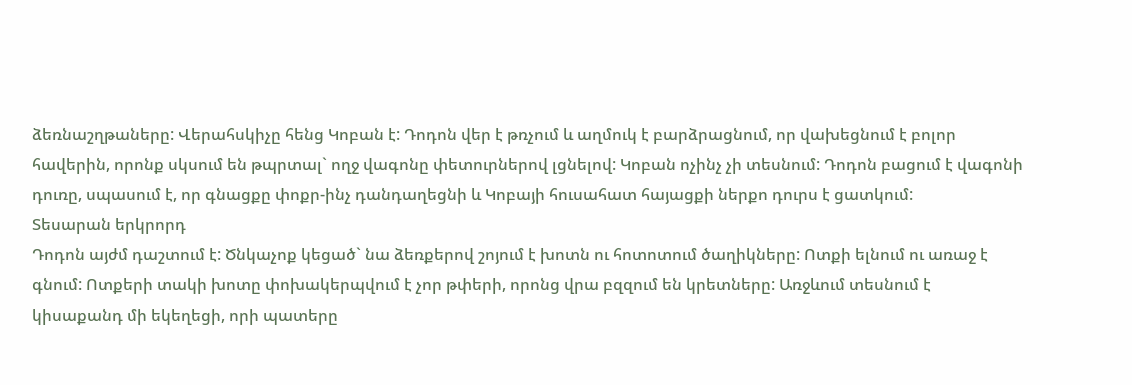ձեռնաշղթաները: Վերահսկիչը հենց Կոբան է: Դոդոն վեր է թռչում և աղմուկ է բարձրացնում, որ վախեցնում է բոլոր հավերին, որոնք սկսում են թպրտալ` ողջ վագոնը փետուրներով լցնելով: Կոբան ոչինչ չի տեսնում: Դոդոն բացում է վագոնի դուռը, սպասում է, որ գնացքը փոքր-ինչ դանդաղեցնի և Կոբայի հուսահատ հայացքի ներքո դուրս է ցատկում:
Տեսարան երկրորդ
Դոդոն այժմ դաշտում է: Ծնկաչոք կեցած` նա ձեռքերով շոյում է խոտն ու հոտոտում ծաղիկները: Ոտքի ելնում ու առաջ է գնում: Ոտքերի տակի խոտը փոխակերպվում է չոր թփերի, որոնց վրա բզզում են կրետները: Առջևում տեսնում է կիսաքանդ մի եկեղեցի, որի պատերը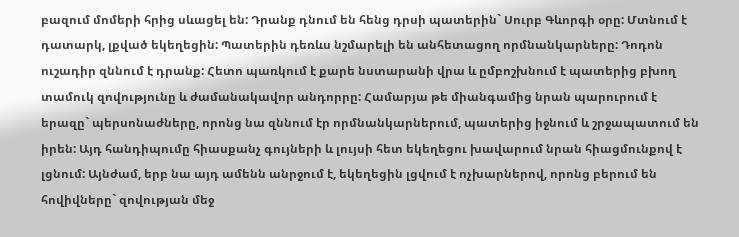բազում մոմերի հրից սևացել են: Դրանք դնում են հենց դրսի պատերին` Սուրբ Գևորգի օրը: Մտնում է դատարկ, լքված եկեղեցին: Պատերին դեռևս նշմարելի են անհետացող որմնանկարները: Դոդոն ուշադիր զննում է դրանք: Հետո պառկում է քարե նստարանի վրա և ըմբոշխնում է պատերից բխող տամուկ զովությունը և ժամանակավոր անդորրը: Համարյա թե միանգամից նրան պարուրում է երազը` պերսոնաժները, որոնց նա զննում էր որմնանկարներում, պատերից իջնում և շրջապատում են իրեն: Այդ հանդիպումը հիասքանչ գույների և լույսի հետ եկեղեցու խավարում նրան հիացմունքով է լցնում: Այնժամ, երբ նա այդ ամենն անրջում է, եկեղեցին լցվում է ոչխարներով, որոնց բերում են հովիվները` զովության մեջ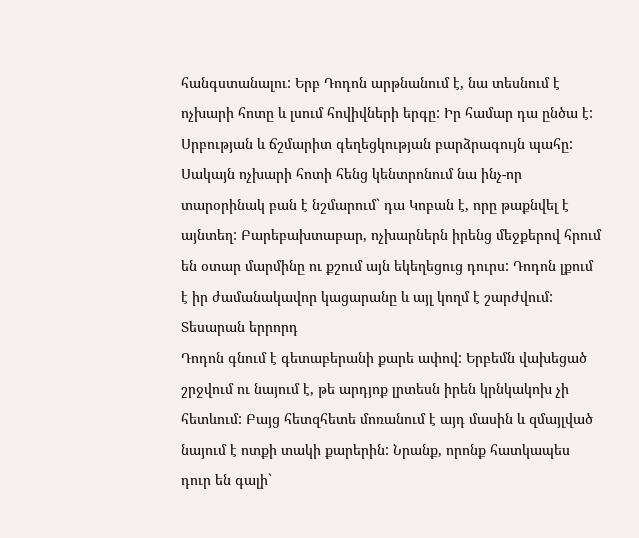հանգստանալու: Երբ Դոդոն արթնանում է, նա տեսնում է ոչխարի հոտը և լսում հովիվների երգը: Իր համար դա ընծա է: Սրբության և ճշմարիտ գեղեցկության բարձրագույն պահը: Սակայն ոչխարի հոտի հենց կենտրոնում նա ինչ-որ տարօրինակ բան է նշմարում` դա Կոբան է, որը թաքնվել է այնտեղ: Բարեբախտաբար, ոչխարներն իրենց մեջքերով հրում են օտար մարմինը ու քշում այն եկեղեցուց դուրս: Դոդոն լքում է իր ժամանակավոր կացարանը և այլ կողմ է շարժվում:
Տեսարան երրորդ
Դոդոն գնում է գետաբերանի քարե ափով: Երբեմն վախեցած շրջվում ու նայում է, թե արդյոք լրտեսն իրեն կրնկակոխ չի հետևում: Բայց հետզհետե մոռանում է այդ մասին և զմայլված նայում է ոտքի տակի քարերին: Նրանք, որոնք հատկապես դուր են գալի`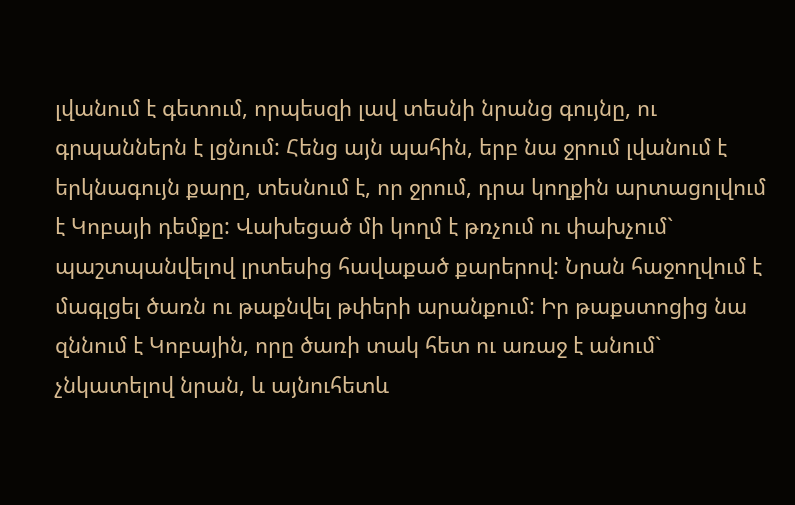լվանում է գետում, որպեսզի լավ տեսնի նրանց գույնը, ու գրպաններն է լցնում: Հենց այն պահին, երբ նա ջրում լվանում է երկնագույն քարը, տեսնում է, որ ջրում, դրա կողքին արտացոլվում է Կոբայի դեմքը: Վախեցած մի կողմ է թռչում ու փախչում` պաշտպանվելով լրտեսից հավաքած քարերով: Նրան հաջողվում է մագլցել ծառն ու թաքնվել թփերի արանքում: Իր թաքստոցից նա զննում է Կոբային, որը ծառի տակ հետ ու առաջ է անում` չնկատելով նրան, և այնուհետև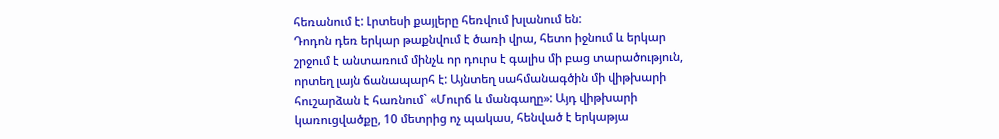հեռանում է: Լրտեսի քայլերը հեռվում խլանում են:
Դոդոն դեռ երկար թաքնվում է ծառի վրա, հետո իջնում և երկար շրջում է անտառում մինչև որ դուրս է գալիս մի բաց տարածություն, որտեղ լայն ճանապարհ է: Այնտեղ սահմանագծին մի վիթխարի հուշարձան է հառնում` «Մուրճ և մանգաղը»: Այդ վիթխարի կառուցվածքը, 10 մետրից ոչ պակաս, հենված է երկաթյա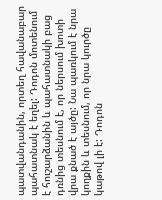պատվանդանին, որտեղ հավանաբար պահատնակ է եղել: Դոդոն մոտենում է հուշարձանին և պահատնակի բաց դռնից տեսնում է, որ ներսում խոտի վրա քնած է այծը: Նա պառկում է նրա կողքին և տեսնում, որ նրա կուրծը կաթով լի է: Դոդոն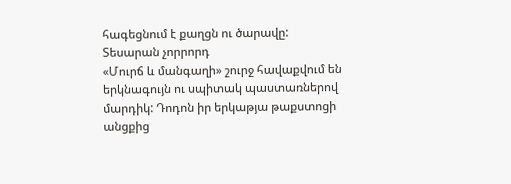հագեցնում է քաղցն ու ծարավը:
Տեսարան չորրորդ
«Մուրճ և մանգաղի» շուրջ հավաքվում են երկնագույն ու սպիտակ պաստառներով մարդիկ: Դոդոն իր երկաթյա թաքստոցի անցքից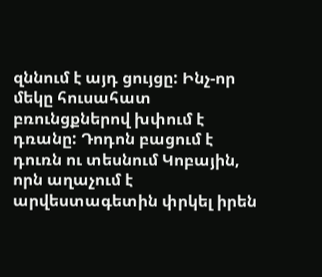զննում է այդ ցույցը: Ինչ-որ մեկը հուսահատ բռունցքներով խփում է դռանը: Դոդոն բացում է դուռն ու տեսնում Կոբային, որն աղաչում է արվեստագետին փրկել իրեն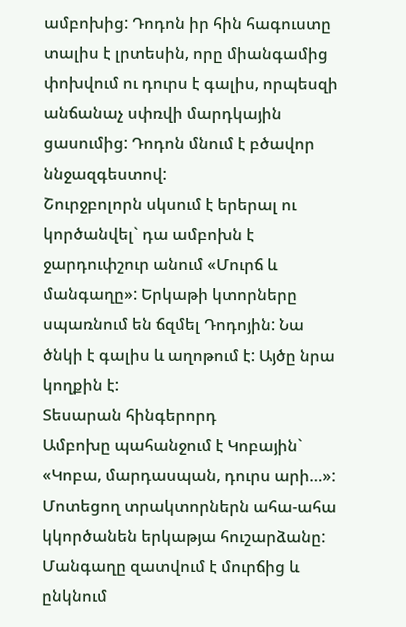ամբոխից: Դոդոն իր հին հագուստը տալիս է լրտեսին, որը միանգամից փոխվում ու դուրս է գալիս, որպեսզի անճանաչ սփռվի մարդկային ցասումից: Դոդոն մնում է բծավոր ննջազգեստով:
Շուրջբոլորն սկսում է երերալ ու կործանվել` դա ամբոխն է ջարդուփշուր անում «Մուրճ և մանգաղը»: Երկաթի կտորները սպառնում են ճզմել Դոդոյին: Նա ծնկի է գալիս և աղոթում է: Այծը նրա կողքին է:
Տեսարան հինգերորդ
Ամբոխը պահանջում է Կոբային` «Կոբա, մարդասպան, դուրս արի…»: Մոտեցող տրակտորներն ահա-ահա կկործանեն երկաթյա հուշարձանը: Մանգաղը զատվում է մուրճից և ընկնում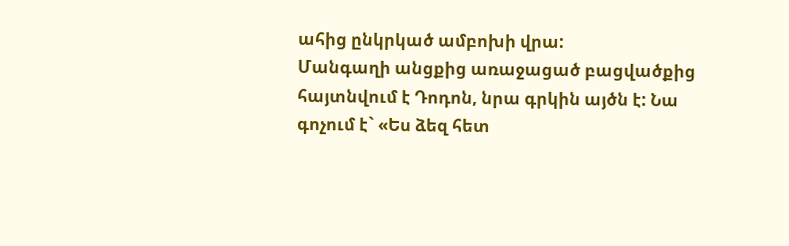ահից ընկրկած ամբոխի վրա:
Մանգաղի անցքից առաջացած բացվածքից հայտնվում է Դոդոն, նրա գրկին այծն է: Նա գոչում է` «Ես ձեզ հետ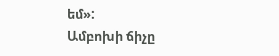եմ»:
Ամբոխի ճիչը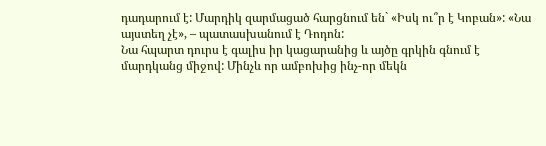դադարում է: Մարդիկ զարմացած հարցնում են` «Իսկ ու՞ր է Կոբան»: «Նա այստեղ չէ», – պատասխանում է Դոդոն:
Նա հպարտ դուրս է գալիս իր կացարանից և այծը գրկին գնում է մարդկանց միջով: Մինչև որ ամբոխից ինչ-որ մեկն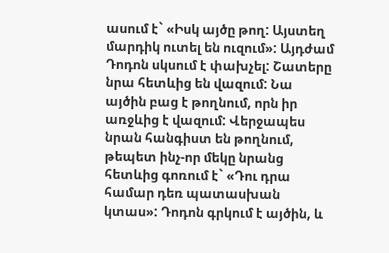ասում է` «Իսկ այծը թող: Այստեղ մարդիկ ուտել են ուզում»: Այդժամ Դոդոն սկսում է փախչել: Շատերը նրա հետևից են վազում: Նա այծին բաց է թողնում, որն իր առջևից է վազում: Վերջապես նրան հանգիստ են թողնում, թեպետ ինչ-որ մեկը նրանց հետևից գոռում է` «Դու դրա համար դեռ պատասխան կտաս»: Դոդոն գրկում է այծին, և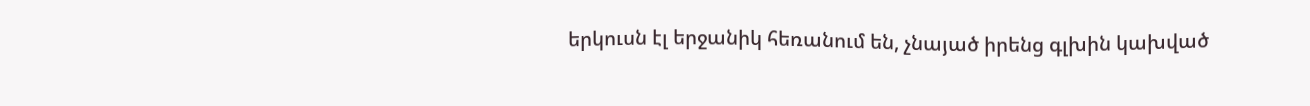երկուսն էլ երջանիկ հեռանում են, չնայած իրենց գլխին կախված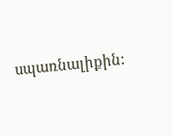սպառնալիքին: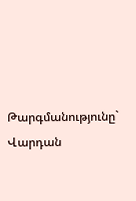Թարգմանությունը` Վարդան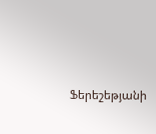Ֆերեշեթյանի